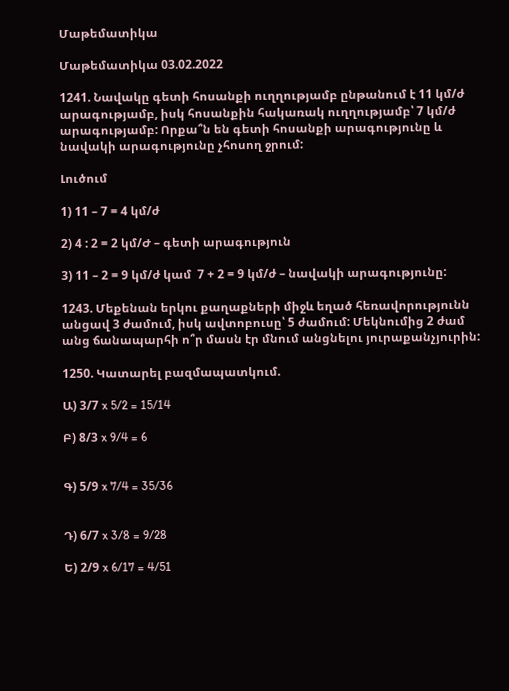Մաթեմատիկա

Մաթեմատիկա 03.02.2022

1241. Նավակը գետի հոսանքի ուղղությամբ ընթանում է 11 կմ/ժ արագությամբ, իսկ հոսանքին հակառակ ուղղությամբ՝ 7 կմ/ժ արագությամբ: Որքա՞ն են գետի հոսանքի արագությունը և նավակի արագությունը չհոսող ջրում:

Լուծում

1) 11 – 7 = 4 կմ/ժ

2) 4 : 2 = 2 կմ/Ժ – գետի արագություն

3) 11 – 2 = 9 կմ/ժ կամ  7 + 2 = 9 կմ/ժ – նավակի արագությունը:

1243. Մեքենան երկու քաղաքների միջև եղած հեռավորությունն անցավ 3 ժամում, իսկ ավտոբուսը՝ 5 ժամում: Մեկնումից 2 ժամ անց ճանապարհի ո՞ր մասն էր մնում անցնելու յուրաքանչյուրին:

1250. Կատարել բազմապատկում.

Ա) 3/7 x 5/2 = 15/14

Բ) 8/3 x 9/4 = 6


Գ) 5/9 x 7/4 = 35/36


Դ) 6/7 x 3/8 = 9/28

Ե) 2/9 x 6/17 = 4/51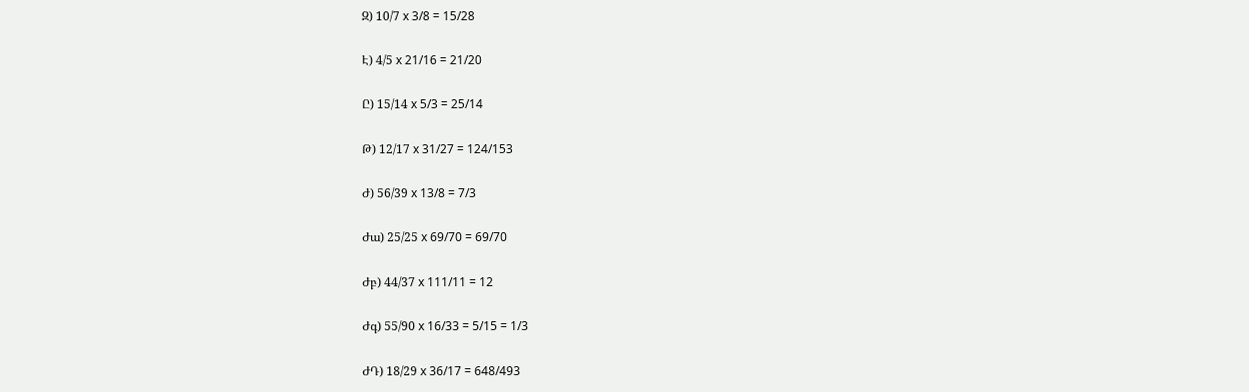Զ) 10/7 x 3/8 = 15/28

Է) 4/5 x 21/16 = 21/20

Ը) 15/14 x 5/3 = 25/14

Թ) 12/17 x 31/27 = 124/153

Ժ) 56/39 x 13/8 = 7/3

Ժա) 25/25 x 69/70 = 69/70

Ժբ) 44/37 x 111/11 = 12

Ժգ) 55/90 x 16/33 = 5/15 = 1/3

ԺԴ) 18/29 x 36/17 = 648/493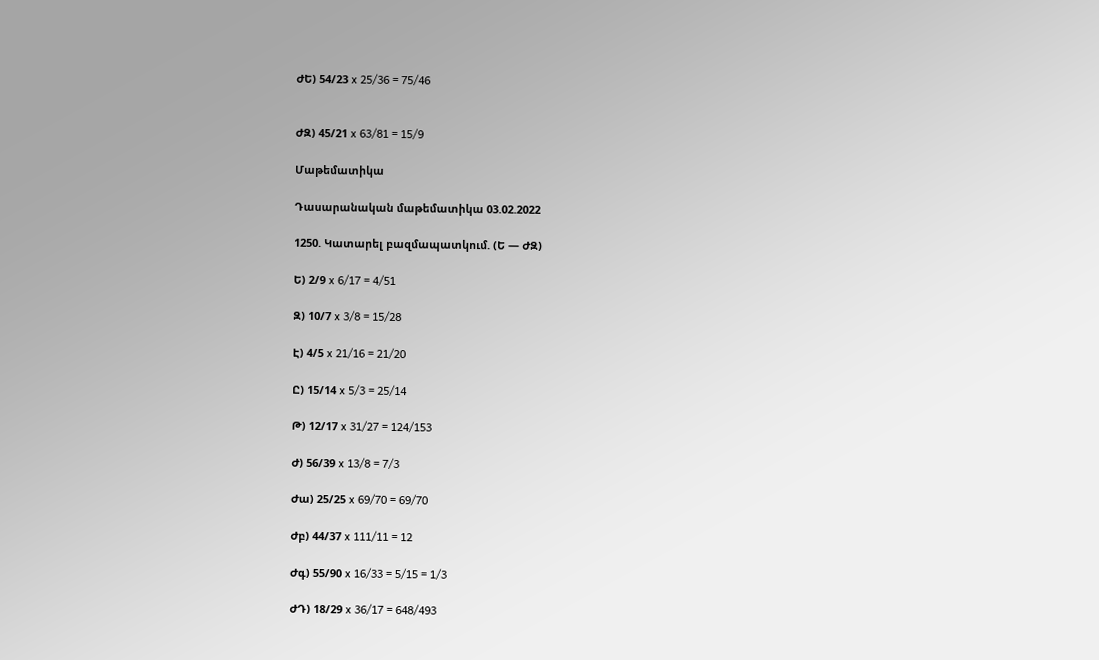ԺԵ) 54/23 x 25/36 = 75/46


ԺԶ) 45/21 x 63/81 = 15/9

Մաթեմատիկա

Դասարանական մաթեմատիկա 03.02.2022

1250. Կատարել բազմապատկում. (Ե — ԺԶ)

Ե) 2/9 x 6/17 = 4/51

Զ) 10/7 x 3/8 = 15/28

Է) 4/5 x 21/16 = 21/20

Ը) 15/14 x 5/3 = 25/14

Թ) 12/17 x 31/27 = 124/153

Ժ) 56/39 x 13/8 = 7/3

Ժա) 25/25 x 69/70 = 69/70

Ժբ) 44/37 x 111/11 = 12

Ժգ) 55/90 x 16/33 = 5/15 = 1/3

ԺԴ) 18/29 x 36/17 = 648/493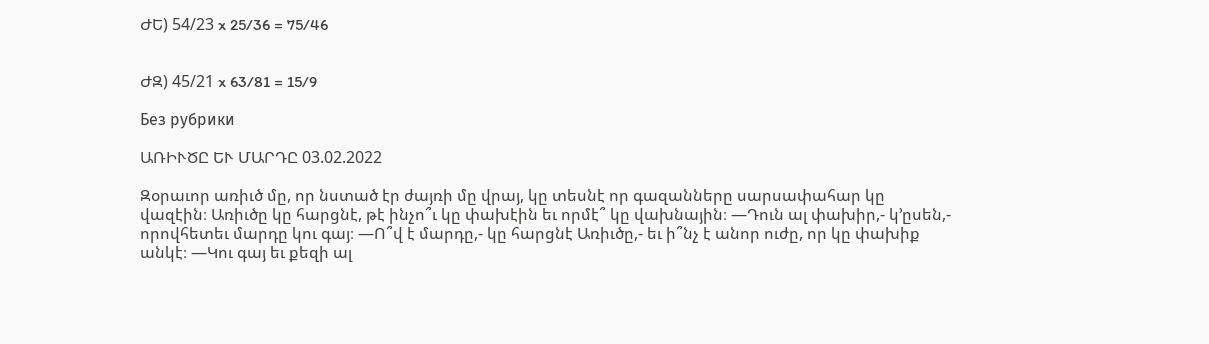ԺԵ) 54/23 x 25/36 = 75/46


ԺԶ) 45/21 x 63/81 = 15/9

Без рубрики

ԱՌԻՒԾԸ ԵՒ ՄԱՐԴԸ 03.02.2022

Զօրաւոր առիւծ մը, որ նստած էր ժայռի մը վրայ, կը տեսնէ որ գազանները սարսափահար կը վազէին։ Առիւծը կը հարցնէ, թէ ինչո՞ւ կը փախէին եւ որմէ՞ կը վախնային։ —Դուն ալ փախիր,- կ’ըսեն,- որովհետեւ մարդը կու գայ։ —Ո՞վ է մարդը,- կը հարցնէ Առիւծը,- եւ ի՞նչ է անոր ուժը, որ կը փախիք անկէ։ —Կու գայ եւ քեզի ալ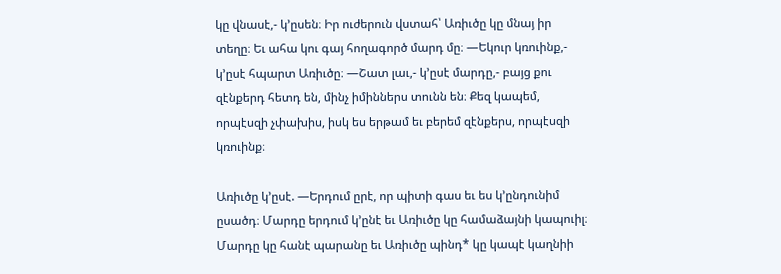կը վնասէ,- կ’ըսեն։ Իր ուժերուն վստահ՝ Առիւծը կը մնայ իր տեղը։ Եւ ահա կու գայ հողագործ մարդ մը։ —Եկուր կռուինք,- կ’ըսէ հպարտ Առիւծը։ —Շատ լաւ,- կ’ըսէ մարդը,- բայց քու զէնքերդ հետդ են, մինչ իմիններս տունն են։ Քեզ կապեմ, որպէսզի չփախիս, իսկ ես երթամ եւ բերեմ զէնքերս, որպէսզի կռուինք։

Առիւծը կ’ըսէ. —Երդում ըրէ, որ պիտի գաս եւ ես կ’ընդունիմ ըսածդ։ Մարդը երդում կ’ընէ եւ Առիւծը կը համաձայնի կապուիլ։ Մարդը կը հանէ պարանը եւ Առիւծը պինդ* կը կապէ կաղնիի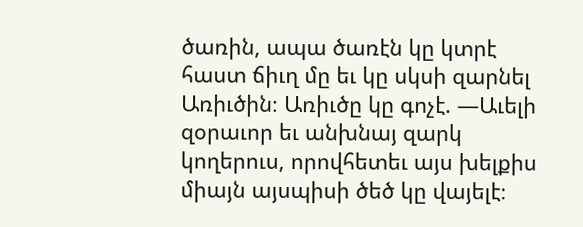ծառին, ապա ծառէն կը կտրէ հաստ ճիւղ մը եւ կը սկսի զարնել Առիւծին։ Առիւծը կը գոչէ. —Աւելի զօրաւոր եւ անխնայ զարկ կողերուս, որովհետեւ այս խելքիս միայն այսպիսի ծեծ կը վայելէ։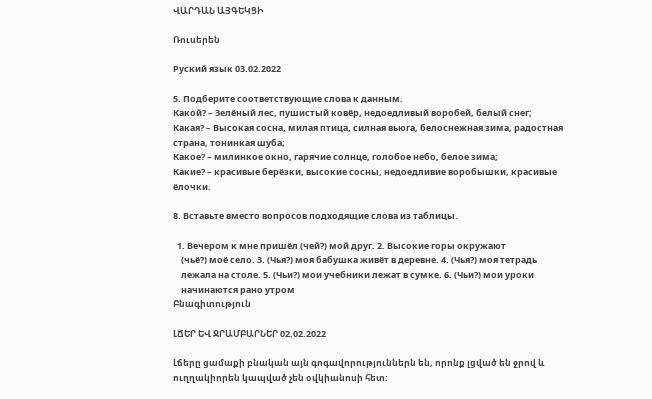ՎԱՐԴԱՆ ԱՅԳԵԿՑԻ

Ռուսերեն

Руский язык 03.02.2022

5. Подберите соответствующие слова к данным.
Какой? – Зелёный лес, пушистый ковёр, недоедливый воробей, белый снег;
Какая? – Высокая сосна, милая птица, силная вьюга, белоснежная зима, радостная страна, тонинкая шуба;
Какое? – милинкое окно, гарячие солнце, голобое небо, белое зима;
Какие? – красивые берёзки, высокие сосны, недоедливие воробышки, красивые ёлочки.

8. Вставьте вместо вопросов подходящие слова из таблицы.

  1. Вечером к мне пришёл (чей?) мой друг. 2. Высокие горы окружают
    (чьё?) моё село. 3. (Чья?) моя бабушка живёт в деревне. 4. (Чья?) моя тетрадь
    лежала на столе. 5. (Чьи?) мои учебники лежат в сумке. 6. (Чьи?) мои уроки
    начинаются рано утром
Բնագիտություն

ԼՃԵՐ ԵՎ ՋՐԱՄԲԱՐՆԵՐ 02.02.2022

Լճերը ցամաքի բնական այն գոգավորություններն են, որոնք լցված են ջրով և ուղղակիորեն կապված չեն օվկիանոսի հետ: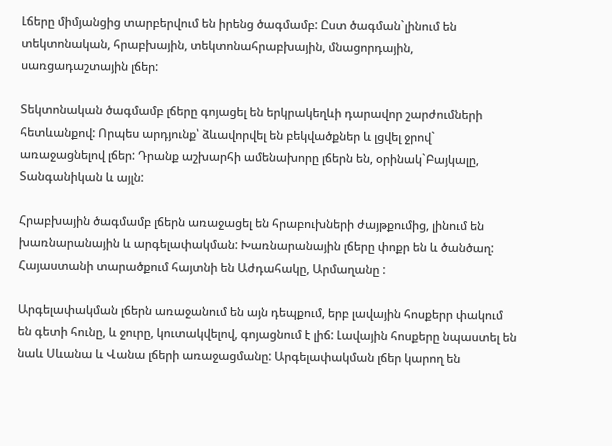Լճերը միմյանցից տարբերվում են իրենց ծագմամբ: Ըստ ծագման`լինում են տեկտոնական, հրաբխային, տեկտոնահրաբխային, մնացորդային, սառցադաշտային լճեր:

Տեկտոնական ծագմամբ լճերը գոյացել են երկրակեղևի դարավոր շարժումների հետևանքով: Որպես արդյունք՝ ձևավորվել են բեկվածքներ և լցվել ջրով` առաջացնելով լճեր: Դրանք աշխարհի ամենախորը լճերն են, օրինակ`Բայկալը, Տանգանիկան և այլն:

Հրաբխային ծագմամբ լճերն առաջացել են հրաբուխների ժայթքումից, լինում են խառնարանային և արգելափակման: Խառնարանային լճերը փոքր են և ծանծաղ: Հայաստանի տարածքում հայտնի են Աժդահակը, Արմաղանը :

Արգելափակման լճերն առաջանում են այն դեպքում, երբ լավային հոսքերր փակում են գետի հունը, և ջուրը, կուտակվելով, գոյացնում է լիճ: Լավային հոսքերը նպաստել են նաև Սևանա և Վանա լճերի առաջացմանը: Արգելափակման լճեր կարող են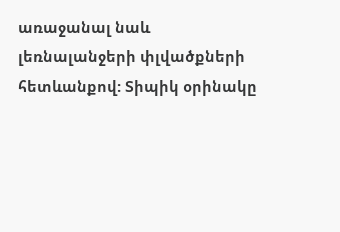առաջանալ նաև լեռնալանջերի փլվածքների հետևանքով: Տիպիկ օրինակը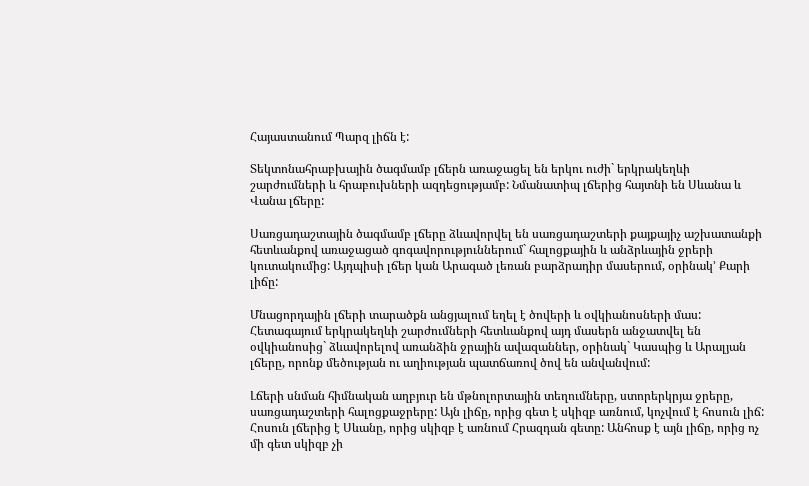Հայաստանում Պարզ լիճն է:

Տեկտոնահրաբխային ծագմամբ լճերն առաջացել են երկու ուժի` երկրակեղևի շարժումների և հրաբուխների ազդեցությամբ: Նմանատիպ լճերից հայտնի են Սևանա և Վանա լճերը:

Սառցադաշտային ծագմամբ լճերը ձևավորվել են սառցադաշտերի քայքայիչ աշխատանքի հետևանքով առաջացած գոգավորություններում` հալոցքային և անձրևային ջրերի կուտակումից: Այդպիսի լճեր կան Արագած լեռան բարձրադիր մասերում, օրինակ’ Քարի լիճը:

Մնացորդային լճերի տարածքն անցյալում եղել է ծովերի և օվկիանոսների մաս: Հետագայում երկրակեղևի շարժումների հետևանքով այդ մասերն անջատվել են օվկիանոսից` ձևավորելով առանձին ջրային ավազաններ, օրինակ` Կասպից և Արալյան լճերը, որոնք մեծության ու աղիության պատճառով ծով են անվանվում:

Լճերի սնման հիմնական աղբյուր են մթնոլորտային տեղումները, ստորերկրյա ջրերը, սառցադաշտերի հալոցքաջրերը: Այն լիճը, որից գետ է սկիզբ առնում, կոչվում է հոսուն լիճ: Հոսուն լճերից է Սևանը, որից սկիզբ է առնում Հրազդան գետը: Անհոսք է այն լիճը, որից ոչ մի գետ սկիզբ չի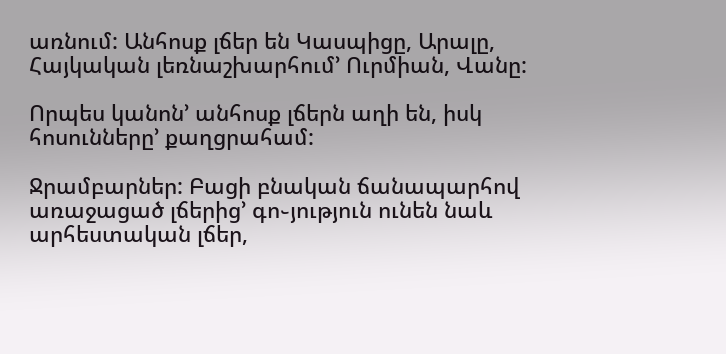առնում: Անհոսք լճեր են Կասպիցը, Արալը, Հայկական լեռնաշխարհում’ Ուրմիան, Վանը:

Որպես կանոն’ անհոսք լճերն աղի են, իսկ հոսունները’ քաղցրահամ:

Ջրամբարներ: Բացի բնական ճանապարհով առաջացած լճերից’ գո֊յություն ունեն նաև արհեստական լճեր,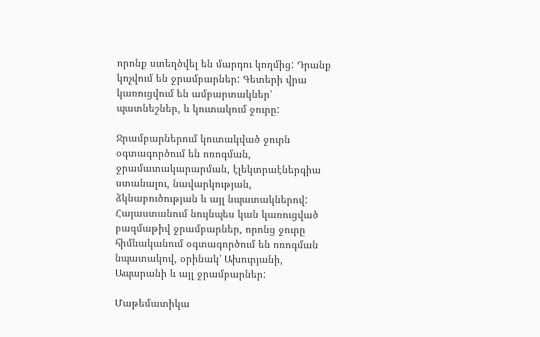որոնք ստեղծվել են մարդու կողմից: Դրանք կոչվում են ջրամբարներ: Գետերի վրա կառուցվում են ամբարտակներ’ պատնեշներ, և կուտակում ջուրը:

Ջրամբարներում կուտակված ջուրն օգտագործում են ոռոգման, ջրամատակարարման, էլեկտրաէներգիա ստանալու, նավարկության, ձկնաբուծության և այլ նպատակներով: Հայաստանում նույնպես կան կառուցված բազմաթիվ ջրամբարներ, որոնց ջուրը հիմնականում օգտագործում են ոռոգման նպատակով, օրինակ’ Ախուրյանի, Ապարանի և այլ ջրամբարներ:

Մաթեմատիկա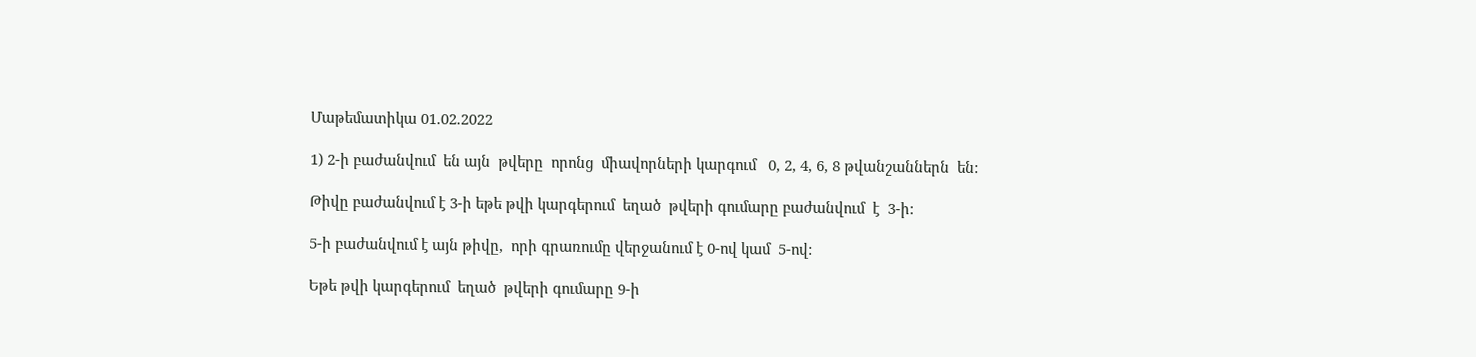Մաթեմատիկա 01.02.2022

1) 2-ի բաժանվում  են այն  թվերը  որոնց  միավորների կարգում   0, 2, 4, 6, 8 թվանշաններն  են:

Թիվը բաժանվում է 3-ի եթե թվի կարգերում  եղած  թվերի գումարը բաժանվում  է  3-ի:

5-ի բաժանվում է այն թիվը,  որի գրառումը վերջանում է 0-ով կամ  5-ով:

Եթե թվի կարգերում  եղած  թվերի գումարը 9-ի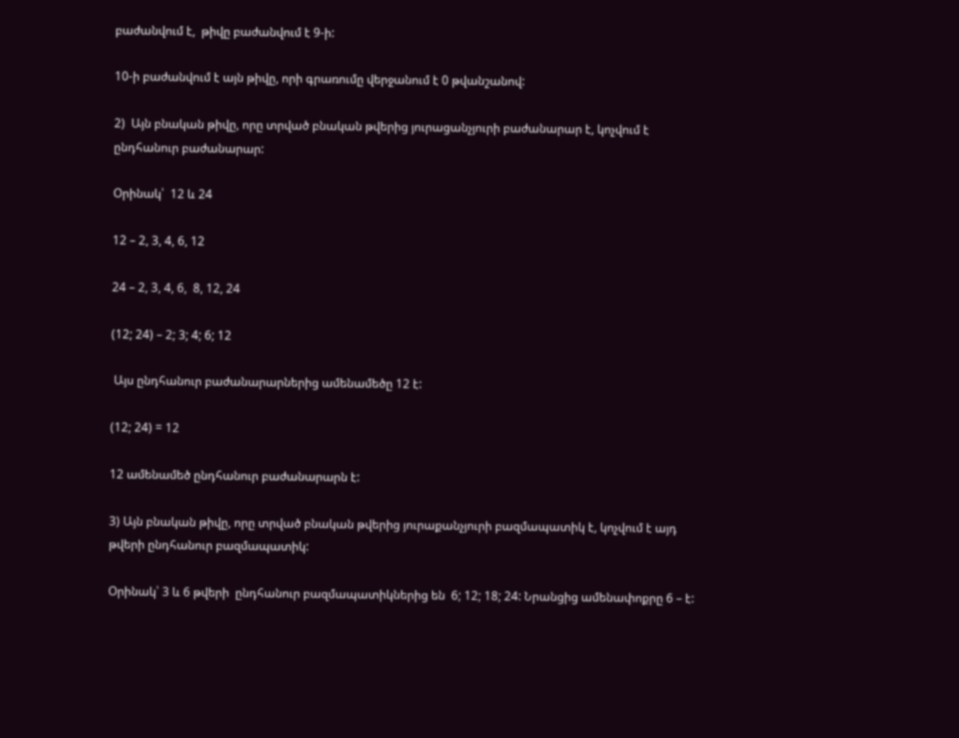բաժանվում է,  թիվը բաժանվում է 9-ի:

10-ի բաժանվում է այն թիվը, որի գրառումը վերջանում է 0 թվանշանով:

2)  Այն բնական թիվը, որը տրված բնական թվերից յուրացանչյուրի բաժանարար է, կոչվում է ընդհանուր բաժանարար:

Օրինակ՝  12 և 24

12 – 2, 3, 4, 6, 12

24 – 2, 3, 4, 6,  8, 12, 24

(12; 24) – 2; 3; 4; 6; 12

 Այս ընդհանուր բաժանարարներից ամենամեծը 12 է:

(12; 24) = 12

12 ամենամեծ ընդհանուր բաժանարարն է:

3) Այն բնական թիվը, որը տրված բնական թվերից յուրաքանչյուրի բազմապատիկ է, կոչվում է այդ թվերի ընդհանուր բազմապատիկ:

Օրինակ՝ 3 և 6 թվերի  ընդհանուր բազմապատիկներից են  6; 12; 18; 24: Նրանցից ամենափոքրը 6 – է: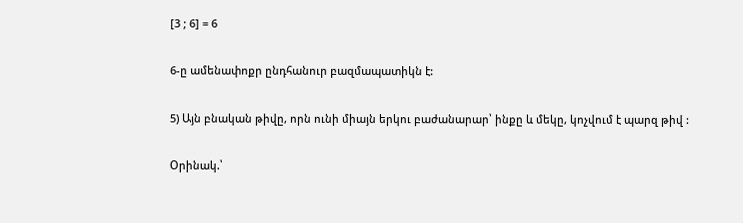[3 ; 6] = 6

6-ը ամենափոքր ընդհանուր բազմապատիկն է:

5) Այն բնական թիվը, որն ունի միայն երկու բաժանարար՝ ինքը և մեկը, կոչվում է պարզ թիվ :

Օրինակ.՝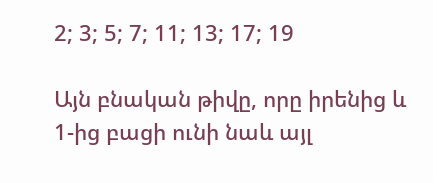2; 3; 5; 7; 11; 13; 17; 19

Այն բնական թիվը, որը իրենից և 1-ից բացի ունի նաև այլ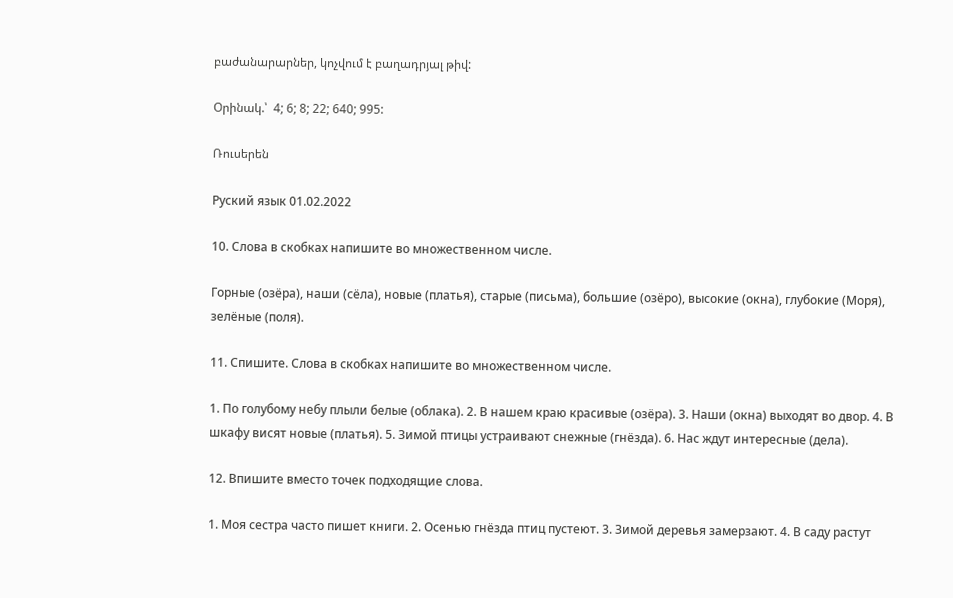բաժանարարներ, կոչվում է բաղադրյալ թիվ:

Օրինակ.՝  4; 6; 8; 22; 640; 995:

Ռուսերեն

Руский язык 01.02.2022

10. Слова в скобках напишите во множественном числе.

Горные (озёра), наши (сёла), новые (платья), старые (письма), большие (озёро), высокие (окна), глубокие (Моря), зелёные (поля).

11. Спишите. Слова в скобках напишите во множественном числе.

1. По голубому небу плыли белые (облака). 2. В нашем краю красивые (озёра). 3. Наши (окна) выходят во двор. 4. В шкафу висят новые (платья). 5. Зимой птицы устраивают снежные (гнёзда). 6. Нас ждут интересные (дела).

12. Впишите вместо точек подходящие слова.

1. Моя сестра часто пишет книги. 2. Осенью гнёзда птиц пустеют. 3. Зимой деревья замерзают. 4. В саду растут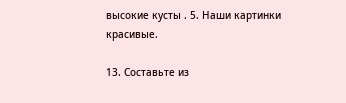высокие кусты . 5. Наши картинки красивые.

13. Составьте из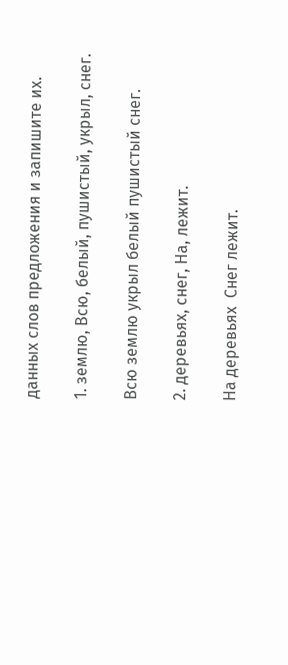данных слов предложения и запишите их.

1. землю, Всю, белый, пушистый, укрыл, снег.

Всю землю укрыл белый пушистый снег.

2. деревьях, снег, На, лежит.

На деревьях  Снег лежит.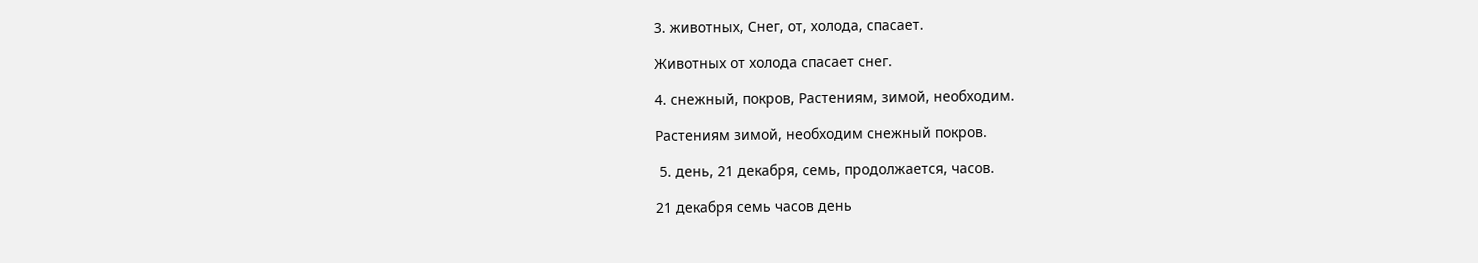3. животных, Снег, от, холода, спасает.

Животных от холода спасает снег.

4. снежный, покров, Растениям, зимой, необходим.

Растениям зимой, необходим снежный покров.

 5. день, 21 декабря, семь, продолжается, часов.

21 декабря семь часов день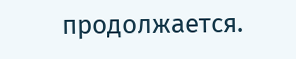продолжается.